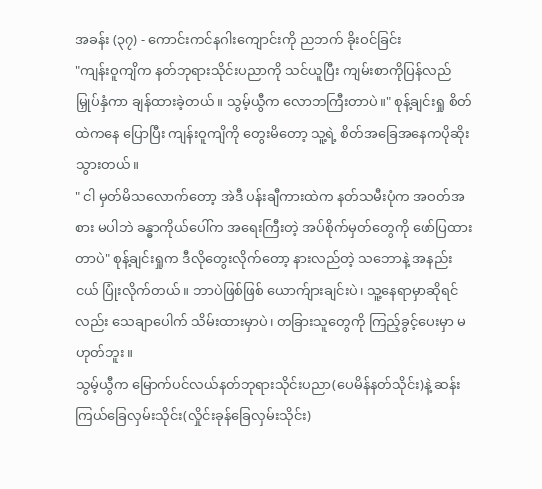အခန်း (၃၇) - ကောင်းကင်နဂါးကျောင်းကို ညဘက် ခိုးဝင်ခြင်း
"ကျန်းဝူကျိက နတ်ဘုရားသိုင်းပညာကို သင်ယူပြီး ကျမ်းစာကိုပြန်လည် မြှုပ်နှံကာ ချန်ထားခဲ့တယ်။ သွမ့်ယွီက လောဘကြီးတာပဲ။" စုန့်ချင်းရှု စိတ်ထဲကနေ ပြောပြီး ကျန်းဝူကျိကို တွေးမိတော့ သူ့ရဲ့ စိတ်အခြေအနေကပိုဆိုးသွားတယ်။
" ငါ မှတ်မိသလောက်တော့ အဲဒီ ပန်းချီကားထဲက နတ်သမီးပုံက အဝတ်အစား မပါဘဲ ခန္ဓာကိုယ်ပေါ်က အရေးကြီးတဲ့ အပ်စိုက်မှတ်တွေကို ဖော်ပြထားတာပဲ" စုန့်ချင်းရှုက ဒီလိုတွေးလိုက်တော့ နားလည်တဲ့ သဘောနဲ့ အနည်းငယ် ပြုံးလိုက်တယ်။ ဘာပဲဖြစ်ဖြစ် ယောက်ျားချင်းပဲ၊ သူ့နေရာမှာဆိုရင်လည်း သေချာပေါက် သိမ်းထားမှာပဲ၊ တခြားသူတွေကို ကြည့်ခွင့်ပေးမှာ မဟုတ်ဘူး။
သွမ့်ယွီက မြောက်ပင်လယ်နတ်ဘုရားသိုင်းပညာ(ပေမိန်နတ်သိုင်း)နဲ့ ဆန်းကြယ်ခြေလှမ်းသိုင်း(လှိုင်းခုန်ခြေလှမ်းသိုင်း)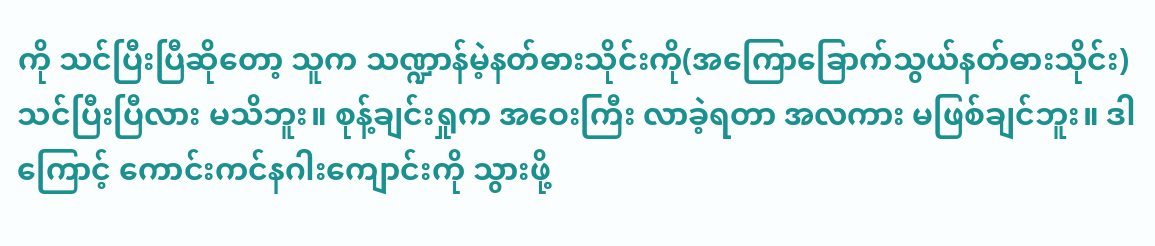ကို သင်ပြီးပြီဆိုတော့ သူက သဏ္ဍာန်မဲ့နတ်ဓားသိုင်းကို(အကြောခြောက်သွယ်နတ်ဓားသိုင်း) သင်ပြီးပြီလား မသိဘူး။ စုန့်ချင်းရှုက အဝေးကြီး လာခဲ့ရတာ အလကား မဖြစ်ချင်ဘူး။ ဒါကြောင့် ကောင်းကင်နဂါးကျောင်းကို သွားဖို့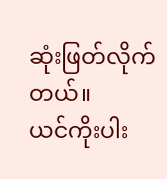ဆုံးဖြတ်လိုက်တယ်။
ယင်ကိုးပါး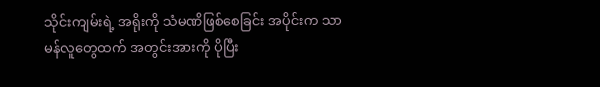သိုင်းကျမ်းရဲ့ အရိုးကို သံမဏိဖြစ်စေခြင်း အပိုင်းက သာမန်လူတွေထက် အတွင်းအားကို ပိုပြီး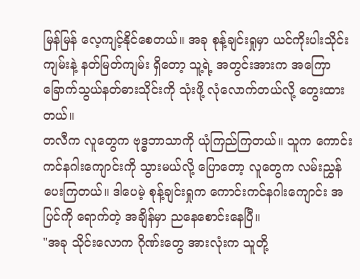မြန်မြန် လေ့ကျင့်နိုင်စေတယ်။ အခု စုန့်ချင်းရှုမှာ ယင်ကိုးပါးသိုင်းကျမ်းနဲ့ နတ်မြတ်ကျမ်း ရှိတော့ သူ့ရဲ့ အတွင်းအားက အကြောခြောက်သွယ်နတ်ဓားသိုင်းကို သုံးဖို့ လုံလောက်တယ်လို့ တွေးထားတယ်။
တလီက လူတွေက ဗုဒ္ဓဘာသာကို ယုံကြည်ကြတယ်။ သူက ကောင်းကင်နဂါးကျောင်းကို သွားမယ်လို့ ပြောတော့ လူတွေက လမ်းညွှန်ပေးကြတယ်။ ဒါပေမဲ့ စုန့်ချင်းရှုက ကောင်းကင်နဂါးကျောင်း အပြင်ကို ရောက်တဲ့ အချိန်မှာ ညနေစောင်းနေပြီ။
"အခု သိုင်းလောက ဂိုဏ်းတွေ အားလုံးက သူတို့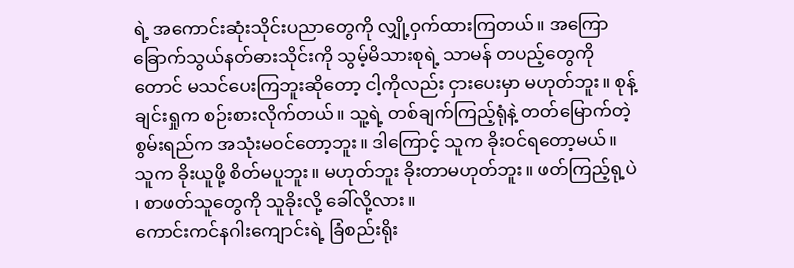ရဲ့ အကောင်းဆုံးသိုင်းပညာတွေကို လျှို့ဝှက်ထားကြတယ်။ အကြောခြောက်သွယ်နတ်ဓားသိုင်းကို သွမ့်မိသားစုရဲ့ သာမန် တပည့်တွေကိုတောင် မသင်ပေးကြဘူးဆိုတော့ ငါ့ကိုလည်း ငှားပေးမှာ မဟုတ်ဘူး။ စုန့်ချင်းရှုက စဉ်းစားလိုက်တယ်။ သူ့ရဲ့ တစ်ချက်ကြည့်ရုံနဲ့ တတ်မြောက်တဲ့ စွမ်းရည်က အသုံးမဝင်တော့ဘူး။ ဒါကြောင့် သူက ခိုးဝင်ရတော့မယ်။ သူက ခိုးယူဖို့ စိတ်မပူဘူး။ မဟုတ်ဘူး ခိုးတာမဟုတ်ဘူး။ ဖတ်ကြည့်ရု့ပဲ ၊ စာဖတ်သူတွေကို သူခိုးလို့ ခေါ်လို့လား။
ကောင်းကင်နဂါးကျောင်းရဲ့ ခြံစည်းရိုး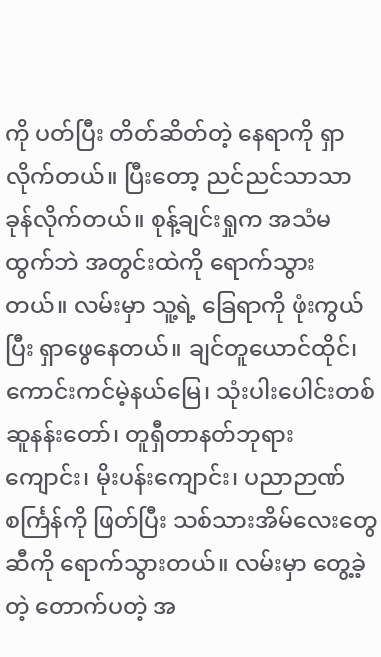ကို ပတ်ပြီး တိတ်ဆိတ်တဲ့ နေရာကို ရှာလိုက်တယ်။ ပြီးတော့ ညင်ညင်သာသာ ခုန်လိုက်တယ်။ စုန့်ချင်းရှုက အသံမထွက်ဘဲ အတွင်းထဲကို ရောက်သွားတယ်။ လမ်းမှာ သူ့ရဲ့ ခြေရာကို ဖုံးကွယ်ပြီး ရှာဖွေနေတယ်။ ချင်တူယောင်ထိုင်၊ ကောင်းကင်မဲ့နယ်မြေ၊ သုံးပါးပေါင်းတစ်ဆူနန်းတော်၊ တူရှီတာနတ်ဘုရားကျောင်း၊ မိုးပန်းကျောင်း၊ ပညာဉာဏ်စင်္ကြန်ကို ဖြတ်ပြီး သစ်သားအိမ်လေးတွေဆီကို ရောက်သွားတယ်။ လမ်းမှာ တွေ့ခဲ့တဲ့ တောက်ပတဲ့ အ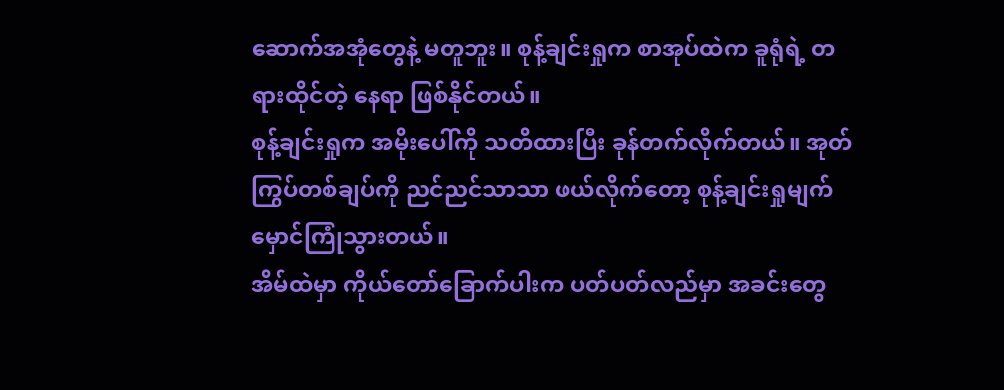ဆောက်အအုံတွေနဲ့ မတူဘူး။ စုန့်ချင်းရှုက စာအုပ်ထဲက ခူရုံရဲ့ တရားထိုင်တဲ့ နေရာ ဖြစ်နိုင်တယ်။
စုန့်ချင်းရှုက အမိုးပေါ်ကို သတိထားပြီး ခုန်တက်လိုက်တယ်။ အုတ်ကြွပ်တစ်ချပ်ကို ညင်ညင်သာသာ ဖယ်လိုက်တော့ စုန့်ချင်းရှုမျက်မှောင်ကြုံသွားတယ်။
အိမ်ထဲမှာ ကိုယ်တော်ခြောက်ပါးက ပတ်ပတ်လည်မှာ အခင်းတွေ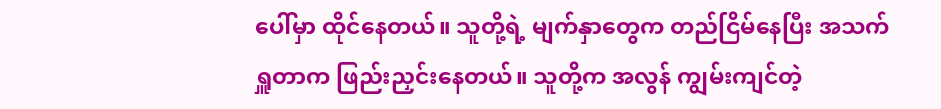ပေါ်မှာ ထိုင်နေတယ်။ သူတို့ရဲ့ မျက်နှာတွေက တည်ငြိမ်နေပြီး အသက်ရှူတာက ဖြည်းညှင်းနေတယ်။ သူတို့က အလွန် ကျွမ်းကျင်တဲ့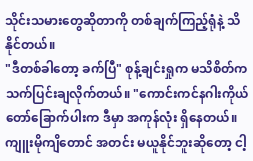သိုင်းသမားတွေဆိုတာကို တစ်ချက်ကြည့်ရုံနဲ့ သိနိုင်တယ်။
"ဒီတစ်ခါတော့ ခက်ပြီ" စုန့်ချင်းရှုက မသိစိတ်က သက်ပြင်းချလိုက်တယ်။ "ကောင်းကင်နဂါးကိုယ်တော်ခြောက်ပါးက ဒီမှာ အကုန်လုံး ရှိနေတယ်။ ကျူးမိုကျိတောင် အတင်း မယူနိုင်ဘူးဆိုတော့ ငါ့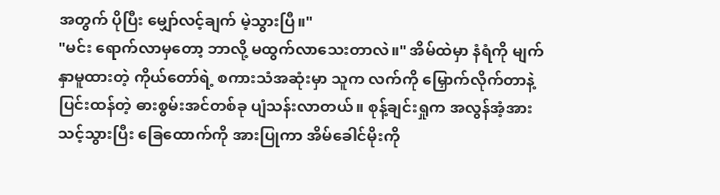အတွက် ပိုပြီး မျှော်လင့်ချက် မဲ့သွားပြီ။"
"မင်း ရောက်လာမှတော့ ဘာလို့ မထွက်လာသေးတာလဲ။" အိမ်ထဲမှာ နံရံကို မျက်နှာမူထားတဲ့ ကိုယ်တော်ရဲ့ စကားသံအဆုံးမှာ သူက လက်ကို မြှောက်လိုက်တာနဲ့ ပြင်းထန်တဲ့ ဓားစွမ်းအင်တစ်ခု ပျံသန်းလာတယ်။ စုန့်ချင်းရှုက အလွန်အံ့အားသင့်သွားပြီး ခြေထောက်ကို အားပြုကာ အိမ်ခေါင်မိုးကို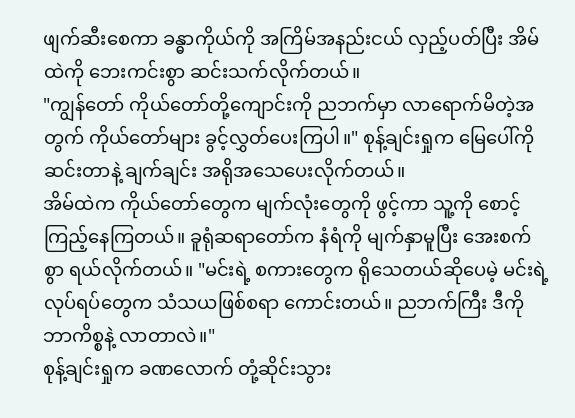ဖျက်ဆီးစေကာ ခန္ဓာကိုယ်ကို အကြိမ်အနည်းငယ် လှည့်ပတ်ပြီး အိမ်ထဲကို ဘေးကင်းစွာ ဆင်းသက်လိုက်တယ်။
"ကျွန်တော် ကိုယ်တော်တို့ကျောင်းကို ညဘက်မှာ လာရောက်မိတဲ့အတွက် ကိုယ်တော်များ ခွင့်လွှတ်ပေးကြပါ။" စုန့်ချင်းရှုက မြေပေါ်ကို ဆင်းတာနဲ့ ချက်ချင်း အရိုအသေပေးလိုက်တယ်။
အိမ်ထဲက ကိုယ်တော်တွေက မျက်လုံးတွေကို ဖွင့်ကာ သူ့ကို စောင့်ကြည့်နေကြတယ်။ ခူရုံဆရာတော်က နံရံကို မျက်နှာမူပြီး အေးစက်စွာ ရယ်လိုက်တယ်။ "မင်းရဲ့ စကားတွေက ရိုသေတယ်ဆိုပေမဲ့ မင်းရဲ့ လုပ်ရပ်တွေက သံသယဖြစ်စရာ ကောင်းတယ်။ ညဘက်ကြီး ဒီကို ဘာကိစ္စနဲ့ လာတာလဲ။"
စုန့်ချင်းရှုက ခဏလောက် တုံ့ဆိုင်းသွား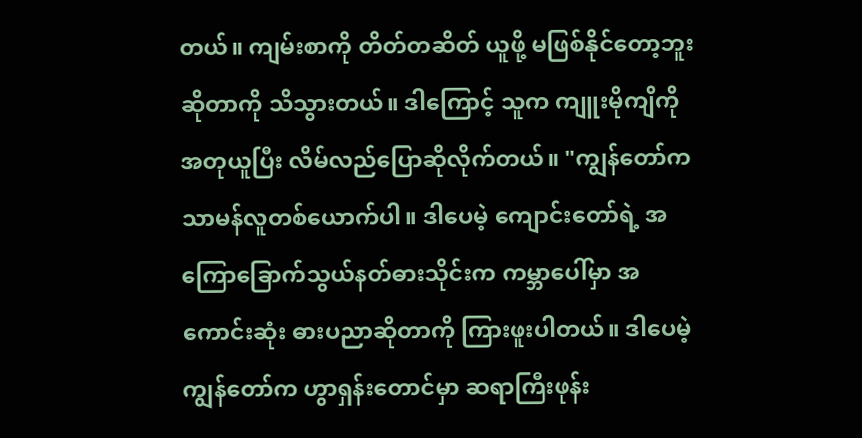တယ်။ ကျမ်းစာကို တိတ်တဆိတ် ယူဖို့ မဖြစ်နိုင်တော့ဘူးဆိုတာကို သိသွားတယ်။ ဒါကြောင့် သူက ကျူးမိုကျိကို အတုယူပြီး လိမ်လည်ပြောဆိုလိုက်တယ်။ "ကျွန်တော်က သာမန်လူတစ်ယောက်ပါ။ ဒါပေမဲ့ ကျောင်းတော်ရဲ့ အကြောခြောက်သွယ်နတ်ဓားသိုင်းက ကမ္ဘာပေါ်မှာ အကောင်းဆုံး ဓားပညာဆိုတာကို ကြားဖူးပါတယ်။ ဒါပေမဲ့ ကျွန်တော်က ဟွာရှန်းတောင်မှာ ဆရာကြီးဖုန်း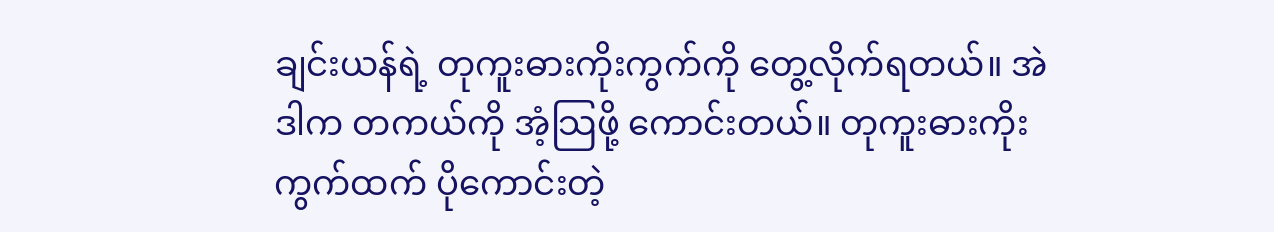ချင်းယန်ရဲ့ တုကူးဓားကိုးကွက်ကို တွေ့လိုက်ရတယ်။ အဲဒါက တကယ်ကို အံ့သြဖို့ ကောင်းတယ်။ တုကူးဓားကိုးကွက်ထက် ပိုကောင်းတဲ့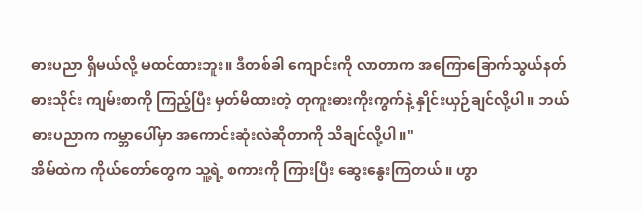ဓားပညာ ရှိမယ်လို့ မထင်ထားဘူး။ ဒီတစ်ခါ ကျောင်းကို လာတာက အကြောခြောက်သွယ်နတ်ဓားသိုင်း ကျမ်းစာကို ကြည့်ပြီး မှတ်မိထားတဲ့ တုကူးဓားကိုးကွက်နဲ့ နှိုင်းယှဉ်ချင်လို့ပါ။ ဘယ်ဓားပညာက ကမ္ဘာပေါ်မှာ အကောင်းဆုံးလဲဆိုတာကို သိချင်လို့ပါ။"
အိမ်ထဲက ကိုယ်တော်တွေက သူ့ရဲ့ စကားကို ကြားပြီး ဆွေးနွေးကြတယ်။ ဟွာ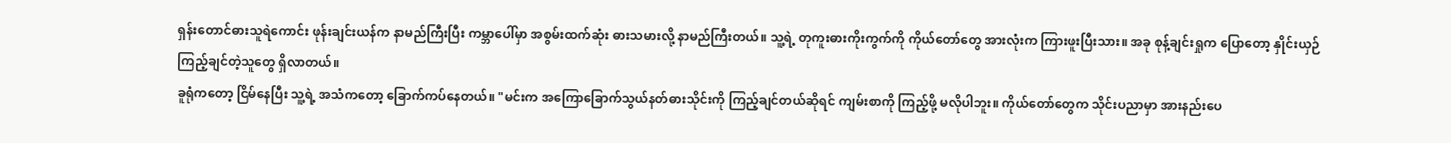ရှန်းတောင်ဓားသူရဲကောင်း ဖုန်းချင်းယန်က နာမည်ကြီးပြီး ကမ္ဘာပေါ်မှာ အစွမ်းထက်ဆုံး ဓားသမားလို့ နာမည်ကြီးတယ်။ သူ့ရဲ့ တုကူးဓားကိုးကွက်ကို ကိုယ်တော်တွေ အားလုံးက ကြားဖူးပြီးသား။ အခု စုန့်ချင်းရှုက ပြောတော့ နှိုင်းယှဉ်ကြည့်ချင်တဲ့သူတွေ ရှိလာတယ်။
ခူရုံကတော့ ငြိမ်နေပြီး သူ့ရဲ့ အသံကတော့ ခြောက်ကပ်နေတယ်။ "မင်းက အကြောခြောက်သွယ်နတ်ဓားသိုင်းကို ကြည့်ချင်တယ်ဆိုရင် ကျမ်းစာကို ကြည့်ဖို့ မလိုပါဘူး။ ကိုယ်တော်တွေက သိုင်းပညာမှာ အားနည်းပေ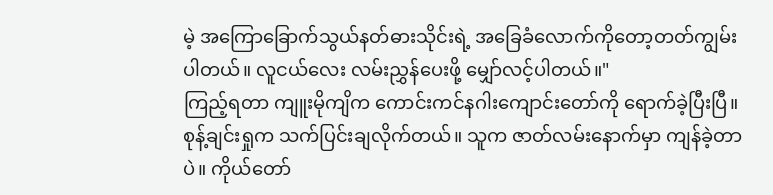မဲ့ အကြောခြောက်သွယ်နတ်ဓားသိုင်းရဲ့ အခြေခံလောက်ကိုတော့တတ်ကျွမ်းပါတယ်။ လူငယ်လေး လမ်းညွှန်ပေးဖို့ မျှော်လင့်ပါတယ်။"
ကြည့်ရတာ ကျူးမိုကျိက ကောင်းကင်နဂါးကျောင်းတော်ကို ရောက်ခဲ့ပြီးပြီ။ စုန့်ချင်းရှုက သက်ပြင်းချလိုက်တယ်။ သူက ဇာတ်လမ်းနောက်မှာ ကျန်ခဲ့တာပဲ။ ကိုယ်တော်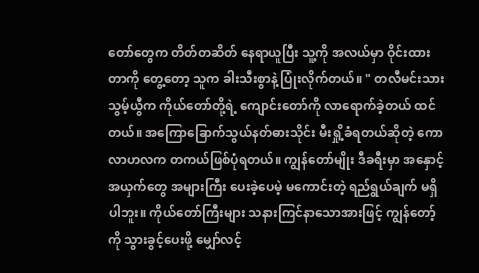တော်တွေက တိတ်တဆိတ် နေရာယူပြီး သူ့ကို အလယ်မှာ ဝိုင်းထားတာကို တွေ့တော့ သူက ခါးသီးစွာနဲ့ ပြုံးလိုက်တယ်။ " တလီမင်းသား သွမ့်ယွီက ကိုယ်တော်တို့ရဲ့ ကျောင်းတော်ကို လာရောက်ခဲ့တယ် ထင်တယ်။ အကြောခြောက်သွယ်နတ်ဓားသိုင်း မီးရှို့ခံရတယ်ဆိုတဲ့ ကောလာဟလက တကယ်ဖြစ်ပုံရတယ်။ ကျွန်တော်မျိုး ဒီခရီးမှာ အနှောင့်အယှက်တွေ အများကြီး ပေးခဲ့ပေမဲ့ မကောင်းတဲ့ ရည်ရွယ်ချက် မရှိပါဘူး။ ကိုယ်တော်ကြီးများ သနားကြင်နာသောအားဖြင့် ကျွန်တော့်ကို သွားခွင့်ပေးဖို့ မျှော်လင့်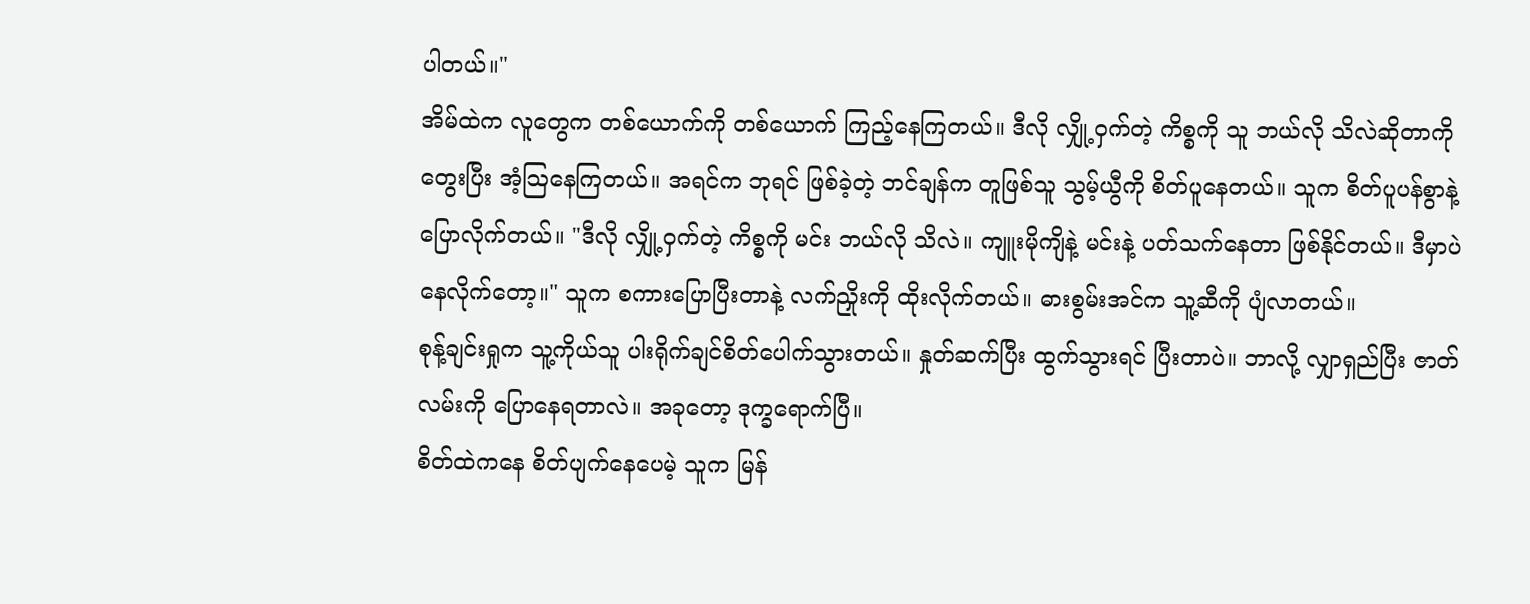ပါတယ်။"
အိမ်ထဲက လူတွေက တစ်ယောက်ကို တစ်ယောက် ကြည့်နေကြတယ်။ ဒီလို လျှို့ဝှက်တဲ့ ကိစ္စကို သူ ဘယ်လို သိလဲဆိုတာကို တွေးပြီး အံ့သြနေကြတယ်။ အရင်က ဘုရင် ဖြစ်ခဲ့တဲ့ ဘင်ချန်က တူဖြစ်သူ သွမ့်ယွီကို စိတ်ပူနေတယ်။ သူက စိတ်ပူပန်စွာနဲ့ ပြောလိုက်တယ်။ "ဒီလို လျှို့ဝှက်တဲ့ ကိစ္စကို မင်း ဘယ်လို သိလဲ။ ကျူးမိုကျိနဲ့ မင်းနဲ့ ပတ်သက်နေတာ ဖြစ်နိုင်တယ်။ ဒီမှာပဲ နေလိုက်တော့။" သူက စကားပြောပြီးတာနဲ့ လက်ညှိုးကို ထိုးလိုက်တယ်။ ဓားစွမ်းအင်က သူ့ဆီကို ပျံလာတယ်။
စုန့်ချင်းရှုက သူ့ကိုယ်သူ ပါးရိုက်ချင်စိတ်ပေါက်သွားတယ်။ နှုတ်ဆက်ပြီး ထွက်သွားရင် ပြီးတာပဲ။ ဘာလို့ လျှာရှည်ပြီး ဇာတ်လမ်းကို ပြောနေရတာလဲ။ အခုတော့ ဒုက္ခရောက်ပြီ။
စိတ်ထဲကနေ စိတ်ပျက်နေပေမဲ့ သူက မြန်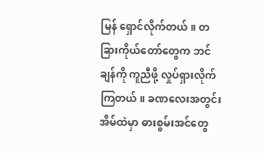မြန် ရှောင်လိုက်တယ်။ တခြားကိုယ်တော်တွေက ဘင်ချန်ကို ကူညီဖို့ လှုပ်ရှားလိုက်ကြတယ်။ ခဏလေးအတွင်း အိမ်ထဲမှာ ဓားစွမ်းအင်တွေ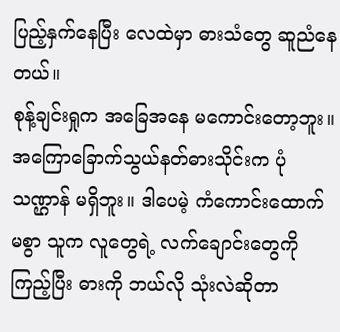ပြည့်နှက်နေပြီး လေထဲမှာ ဓားသံတွေ ဆူညံနေတယ်။
စုန့်ချင်းရှုက အခြေအနေ မကောင်းတော့ဘူး။ အကြောခြောက်သွယ်နတ်ဓားသိုင်းက ပုံသဏ္ဌာန် မရှိဘူး။ ဒါပေမဲ့ ကံကောင်းထောက်မစွာ သူက လူတွေရဲ့ လက်ချောင်းတွေကို ကြည့်ပြီး ဓားကို ဘယ်လို သုံးလဲဆိုတာ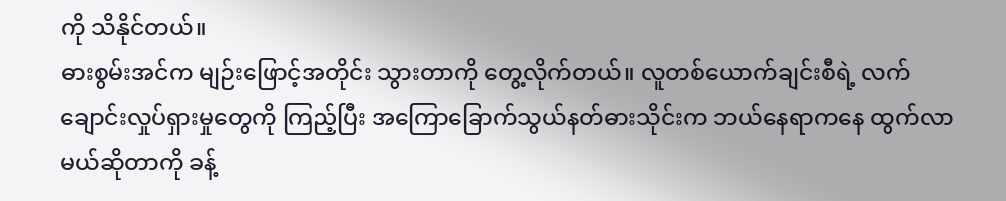ကို သိနိုင်တယ်။
ဓားစွမ်းအင်က မျဉ်းဖြောင့်အတိုင်း သွားတာကို တွေ့လိုက်တယ်။ လူတစ်ယောက်ချင်းစီရဲ့ လက်ချောင်းလှုပ်ရှားမှုတွေကို ကြည့်ပြီး အကြောခြောက်သွယ်နတ်ဓားသိုင်းက ဘယ်နေရာကနေ ထွက်လာမယ်ဆိုတာကို ခန့်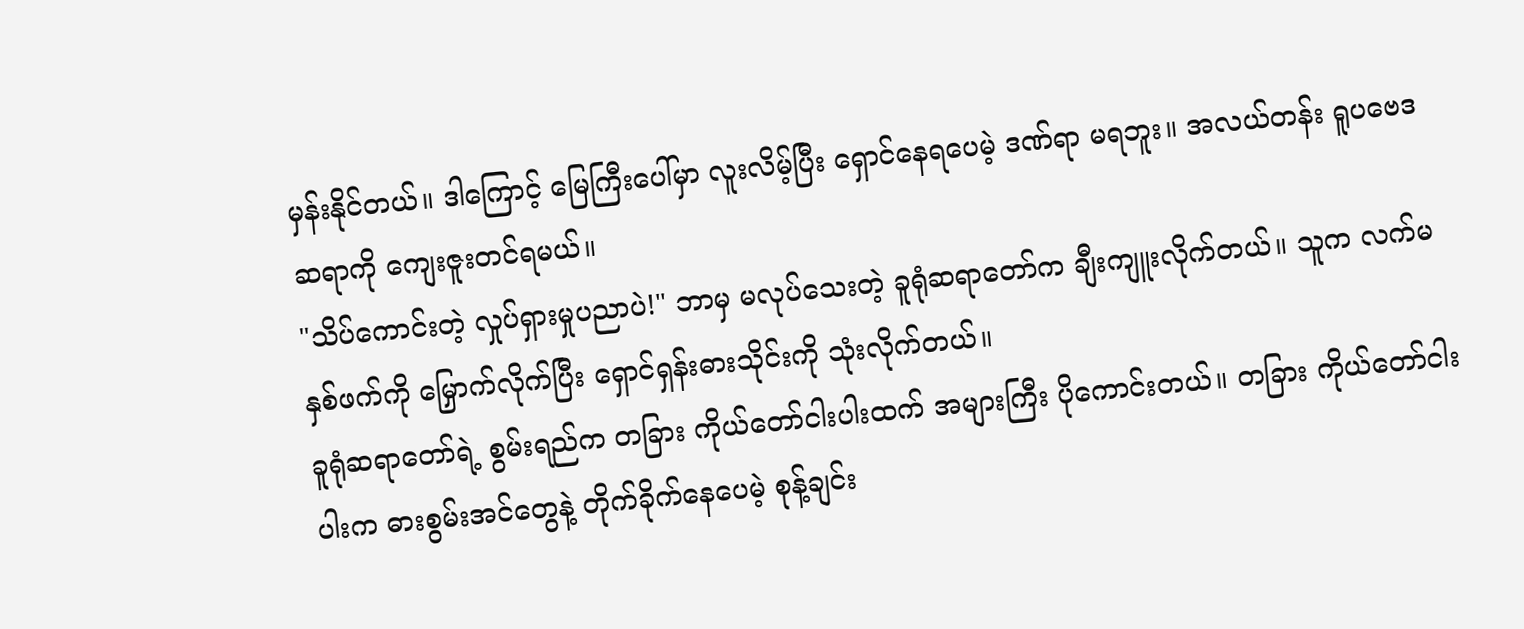မှန်းနိုင်တယ်။ ဒါကြောင့် မြေကြီးပေါ်မှာ လူးလိမ့်ပြီး ရှောင်နေရပေမဲ့ ဒဏ်ရာ မရဘူး။ အလယ်တန်း ရူပဗေဒဆရာကို ကျေးဇူးတင်ရမယ်။
"သိပ်ကောင်းတဲ့ လှုပ်ရှားမှုပညာပဲ!" ဘာမှ မလုပ်သေးတဲ့ ခူရုံဆရာတော်က ချီးကျူးလိုက်တယ်။ သူက လက်မနှစ်ဖက်ကို မြှောက်လိုက်ပြီး ရှောင်ရှန်းဓားသိုင်းကို သုံးလိုက်တယ်။
ခူရုံဆရာတော်ရဲ့ စွမ်းရည်က တခြား ကိုယ်တော်ငါးပါးထက် အများကြီး ပိုကောင်းတယ်။ တခြား ကိုယ်တော်ငါးပါးက ဓားစွမ်းအင်တွေနဲ့ တိုက်ခိုက်နေပေမဲ့ စုန့်ချင်း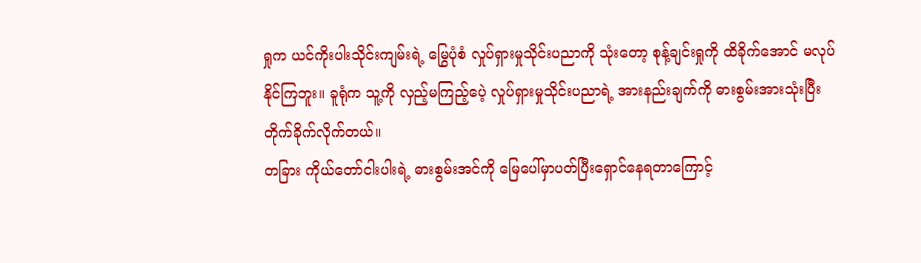ရှုက ယင်ကိုးပါးသိုင်းကျမ်းရဲ့ မြွေပုံစံ လှုပ်ရှားမှုသိုင်းပညာကို သုံးတော့ စုန့်ချင်းရှုကို ထိခိုက်အောင် မလုပ်နိုင်ကြဘူး။ ခူရုံက သူ့ကို လှည့်မကြည့်ပေဲ့ လှုပ်ရှားမှုသိုင်းပညာရဲ့ အားနည်းချက်ကို ဓားစွမ်းအားသုံးပြီး တိုက်ခိုက်လိုက်တယ်။
တခြား ကိုယ်တော်ငါးပါးရဲ့ ဓားစွမ်းအင်ကို မြေပေါ်မှာပတ်ပြီးရှောင်နေရတာကြောင့်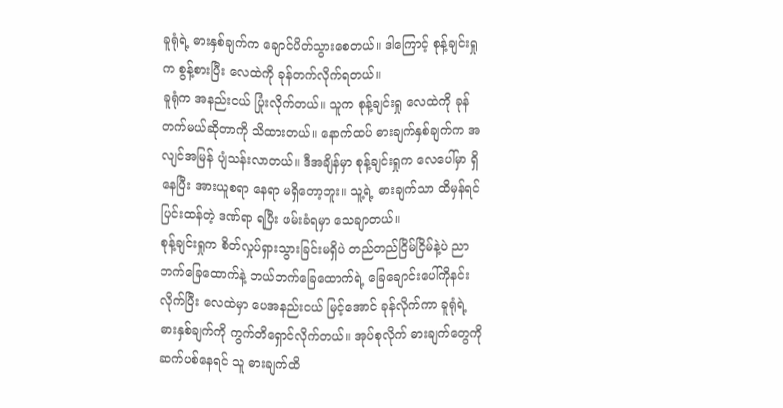ခူရုံရဲ့ ဓားနှစ်ချက်က ချောင်ပိတ်သွားစေတယ်။ ဒါကြောင့် စုန့်ချင်းရှုက စွန့်စားပြီး လေထဲကို ခုန်တက်လိုက်ရတယ်။
ခူရုံက အနည်းငယ် ပြုံးလိုက်တယ်။ သူက စုန့်ချင်းရှု လေထဲကို ခုန်တက်မယ်ဆိုတာကို သိထားတယ်။ နောက်ထပ် ဓားချက်နှစ်ချက်က အလျင်အမြန် ပျံသန်းလာတယ်။ ဒီအချိန်မှာ စုန့်ချင်းရှုက လေပေါ်မှာ ရှိနေပြီး အားယူစရာ နေရာ မရှိတော့ဘူး။ သူ့ရဲ့ ဓားချက်သာ ထိမှန်ရင် ပြင်းထန်တဲ့ ဒဏ်ရာ ရပြီး ဖမ်းခံရမှာ သေချာတယ်။
စုန့်ချင်းရှုက စိတ်လှုပ်ရှားသွားခြင်းမရှိပဲ တည်တည်ငြိမ်ငြိမ်နဲ့ပဲ ညာဘက်ခြေထောက်နဲ့ ဘယ်ဘက်ခြေထောက်ရဲ့ ခြေချောင်းပေါ်ကိုနင်းလိုက်ပြီး လေထဲမှာ ပေအနည်းငယ် မြင့်အောင် ခုန်လိုက်ကာ ခူရုံရဲ့ ဓားနှစ်ချက်ကို ကွက်တိရှောင်လိုက်တယ်။ အုပ်စုလိုက် ဓားချက်တွေကို ဆက်ပစ်နေရင် သူ ဓားချက်ထိ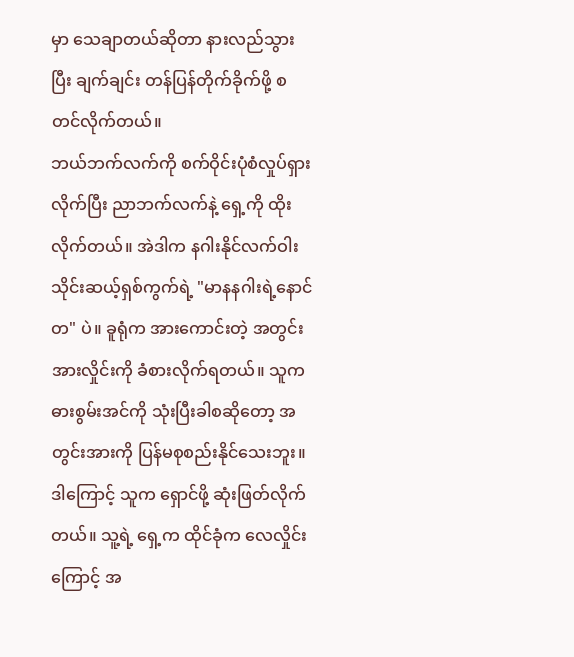မှာ သေချာတယ်ဆိုတာ နားလည်သွားပြီး ချက်ချင်း တန်ပြန်တိုက်ခိုက်ဖို့ စတင်လိုက်တယ်။
ဘယ်ဘက်လက်ကို စက်ဝိုင်းပုံစံလှုပ်ရှားလိုက်ပြီး ညာဘက်လက်နဲ့ ရှေ့ကို ထိုးလိုက်တယ်။ အဲဒါက နဂါးနိုင်လက်ဝါးသိုင်းဆယ့်ရှစ်ကွက်ရဲ့ "မာနနဂါးရဲ့နောင်တ" ပဲ။ ခူရုံက အားကောင်းတဲ့ အတွင်းအားလှိုင်းကို ခံစားလိုက်ရတယ်။ သူက ဓားစွမ်းအင်ကို သုံးပြီးခါစဆိုတော့ အတွင်းအားကို ပြန်မစုစည်းနိုင်သေးဘူး။ ဒါကြောင့် သူက ရှောင်ဖို့ ဆုံးဖြတ်လိုက်တယ်။ သူ့ရဲ့ ရှေ့က ထိုင်ခုံက လေလှိုင်းကြောင့် အ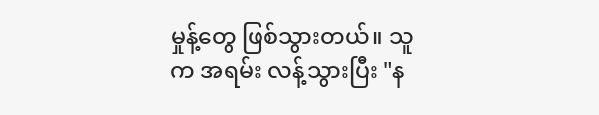မှုန့်တွေ ဖြစ်သွားတယ်။ သူက အရမ်း လန့်သွားပြီး "န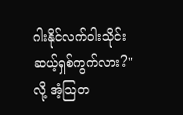ဂါးနိုင်လက်ဝါးသိုင်းဆယ့်ရှစ်ကွက်လား?" လို့ အံ့သြတ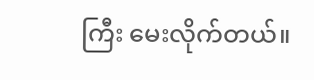ကြီး မေးလိုက်တယ်။